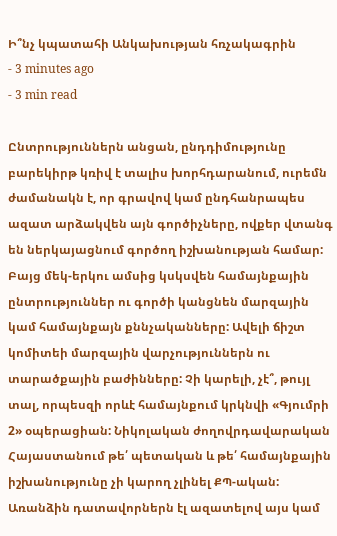Ի՞նչ կպատահի Անկախության հռչակագրին
- 3 minutes ago
- 3 min read

Ընտրություններն անցան, ընդդիմությունը բարեկիրթ կռիվ է տալիս խորհդարանում, ուրեմն ժամանակն է, որ գրավով կամ ընդհանրապես ազատ արձակվեն այն գործիչները, ովքեր վտանգ են ներկայացնում գործող իշխանության համար: Բայց մեկ-երկու ամսից կսկսվեն համայնքային ընտրություններ ու գործի կանցնեն մարզային կամ համայնքայն քննչականները: Ավելի ճիշտ կոմիտեի մարզային վարչություններն ու տարածքային բաժինները: Չի կարելի, չէ՞, թույլ տալ, որպեսզի որևէ համայնքում կրկնվի «Գյումրի 2» օպերացիան: Նիկոլական ժողովրդավարական Հայաստանում թե՛ պետական և թե՛ համայնքային իշխանությունը չի կարող չլինել ՔՊ-ական:
Առանձին դատավորներն էլ ազատելով այս կամ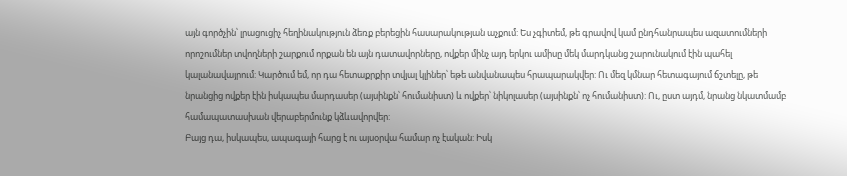այն գործչին՝ լրացուցիչ հեղինակություն ձեռք բերեցին հասարակության աչքում: Ես չգիտեմ, թե գրավով կամ ընդհանրապես ազատումների որոշումներ տվողների շարքում որքան են այն դատավորները, ովքեր մինչ այդ երկու ամիսը մեկ մարդկանց շարունակում էին պահել կալանավայրում: Կարծում եմ, որ դա հետաքրքիր տվյալ կլիներ՝ եթե անվանապես հրապարակվեր: Ու մեզ կմնար հետագայում ճշտելը, թե նրանցից ովքեր էին իսկապես մարդասեր (այսինքն՝ հումանիստ) և ովքեր՝ նիկոլասեր (այսինքն՝ ոչ հումանիստ): Ու, ըստ այդմ, նրանց նկատմամբ համապատասխան վերաբերմունք կձևավորվեր:
Բայց դա, իսկապես, ապագայի հարց է ու այսօրվա համար ոչ էական: Իսկ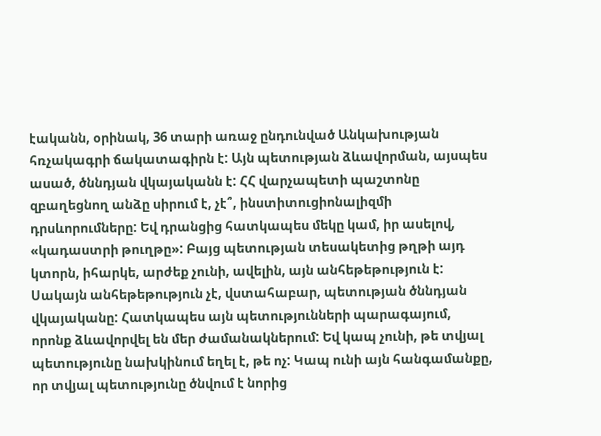էականն, օրինակ, 36 տարի առաջ ընդունված Անկախության հռչակագրի ճակատագիրն է: Այն պետության ձևավորման, այսպես ասած, ծննդյան վկայականն է: ՀՀ վարչապետի պաշտոնը զբաղեցնող անձը սիրում է, չէ՞, ինստիտուցիոնալիզմի դրսևորումները: Եվ դրանցից հատկապես մեկը կամ, իր ասելով, «կադաստրի թուղթը»: Բայց պետության տեսակետից թղթի այդ կտորն, իհարկե, արժեք չունի, ավելին, այն անհեթեթություն է: Սակայն անհեթեթություն չէ, վստահաբար, պետության ծննդյան վկայականը: Հատկապես այն պետությունների պարագայում, որոնք ձևավորվել են մեր ժամանակներում: Եվ կապ չունի, թե տվյալ պետությունը նախկինում եղել է, թե ոչ: Կապ ունի այն հանգամանքը, որ տվյալ պետությունը ծնվում է նորից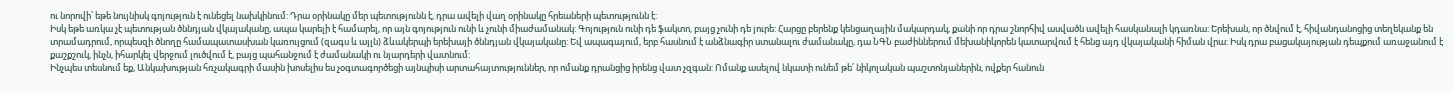ու նորովի՝ եթե նույնիսկ գոյություն է ունեցել նախկինում: Դրա օրինակը մեր պետությունն է, դրա ավելի վաղ օրինակը հրեաների պետությունն է:
Իսկ եթե առկա չէ պետության ծննդյան վկայականը, ապա կարելի է համարել, որ այն գոյություն ունի և չունի միաժամանակ: Գոյություն ունի դե ֆակտո, բայց չունի դե յուրե: Հարցը բերենք կենցաղային մակարդակ, քանի որ դրա շնորհիվ ասվածն ավելի հասկանալի կդառնա: Երեխան, որ ծնվում է, հիվանդանոցից տեղեկանք են տրամադրում, որպեսզի ծնողը համապատասխան կառույցում (զագս և այլն) ձևակերպի երեխայի ծննդյան վկայականը: Եվ ապագայում, երբ հասնում է անձնագիր ստանալու ժամանակը, դա ՆԳՆ բաժիններում մեխանիկորեն կատարվում է հենց այդ վկայականի հիման վրա: Իսկ դրա բացակայության դեպքում առաջանում է քաշքշուկ, ինչն, իհարկել վերջում լուծվում է, բայց պահանջում է ժամանակի ու նյարդերի վատնում:
Ինչպես տեսնում եք, Անկախության հռչակագրի մասին խոսելիս ես չօգտագործեցի այնպիսի արտահայտություններ, որ ոմանք դրանցից իրենց վատ չզգան: Ոմանք ասելով նկատի ունեմ թե՛ նիկոլական պաշտոնյաներին, ովքեր հանուն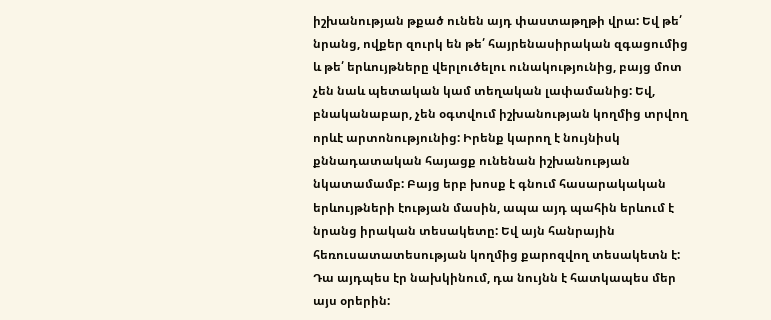իշխանության թքած ունեն այդ փաստաթղթի վրա: Եվ թե՛ նրանց, ովքեր զուրկ են թե՛ հայրենասիրական զգացումից և թե՛ երևույթները վերլուծելու ունակությունից, բայց մոտ չեն նաև պետական կամ տեղական լափամանից: Եվ, բնականաբար, չեն օգտվում իշխանության կողմից տրվող որևէ արտոնությունից: Իրենք կարող է նույնիսկ քննադատական հայացք ունենան իշխանության նկատամամբ: Բայց երբ խոսք է գնում հասարակական երևույթների էության մասին, ապա այդ պահին երևում է նրանց իրական տեսակետը: Եվ այն հանրային հեռուսատատեսության կողմից քարոզվող տեսակետն է: Դա այդպես էր նախկինում, դա նույնն է հատկապես մեր այս օրերին: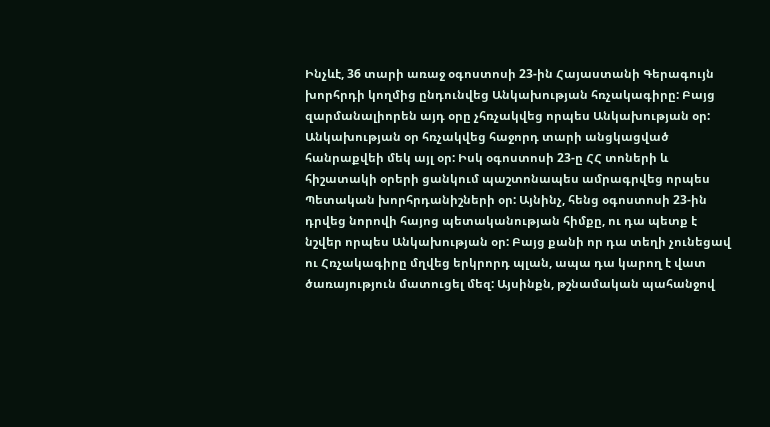Ինչևէ, 36 տարի առաջ օգոստոսի 23-ին Հայաստանի Գերագույն խորհրդի կողմից ընդունվեց Անկախության հռչակագիրը: Բայց զարմանալիորեն այդ օրը չհռչակվեց որպես Անկախության օր: Անկախության օր հռչակվեց հաջորդ տարի անցկացված հանրաքվեի մեկ այլ օր: Իսկ օգոստոսի 23-ը ՀՀ տոների և հիշատակի օրերի ցանկում պաշտոնապես ամրագրվեց որպես Պետական խորհրդանիշների օր: Այնինչ, հենց օգոստոսի 23-ին դրվեց նորովի հայոց պետականության հիմքը, ու դա պետք է նշվեր որպես Անկախության օր: Բայց քանի որ դա տեղի չունեցավ ու Հռչակագիրը մղվեց երկրորդ պլան, ապա դա կարող է վատ ծառայություն մատուցել մեզ: Այսինքն, թշնամական պահանջով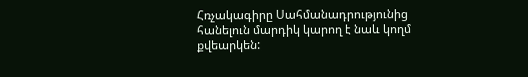Հռչակագիրը Սահմանադրությունից հանելուն մարդիկ կարող է նաև կողմ քվեարկեն: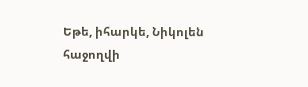Եթե, իհարկե, Նիկոլեն հաջողվի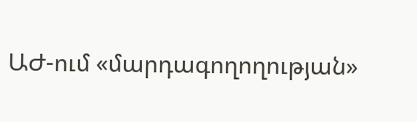ԱԺ-ում «մարդագողողության»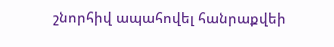շնորհիվ ապահովել հանրաքվեի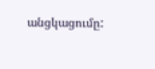անցկացումը: